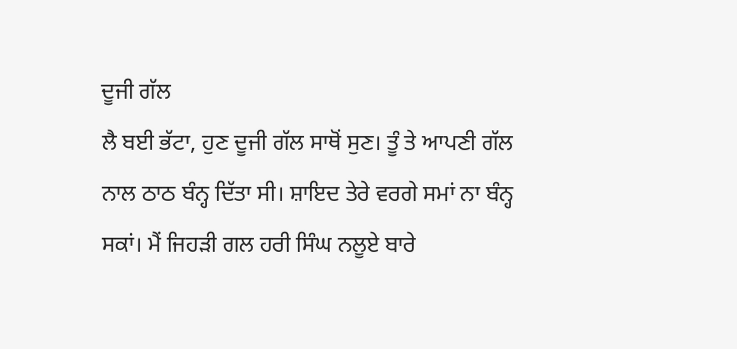ਦੂਜੀ ਗੱਲ
ਲੈ ਬਈ ਭੱਟਾ, ਹੁਣ ਦੂਜੀ ਗੱਲ ਸਾਥੋਂ ਸੁਣ। ਤੂੰ ਤੇ ਆਪਣੀ ਗੱਲ ਨਾਲ ਠਾਠ ਬੰਨ੍ਹ ਦਿੱਤਾ ਸੀ। ਸ਼ਾਇਦ ਤੇਰੇ ਵਰਗੇ ਸਮਾਂ ਨਾ ਬੰਨ੍ਹ ਸਕਾਂ। ਮੈਂ ਜਿਹੜੀ ਗਲ ਹਰੀ ਸਿੰਘ ਨਲੂਏ ਬਾਰੇ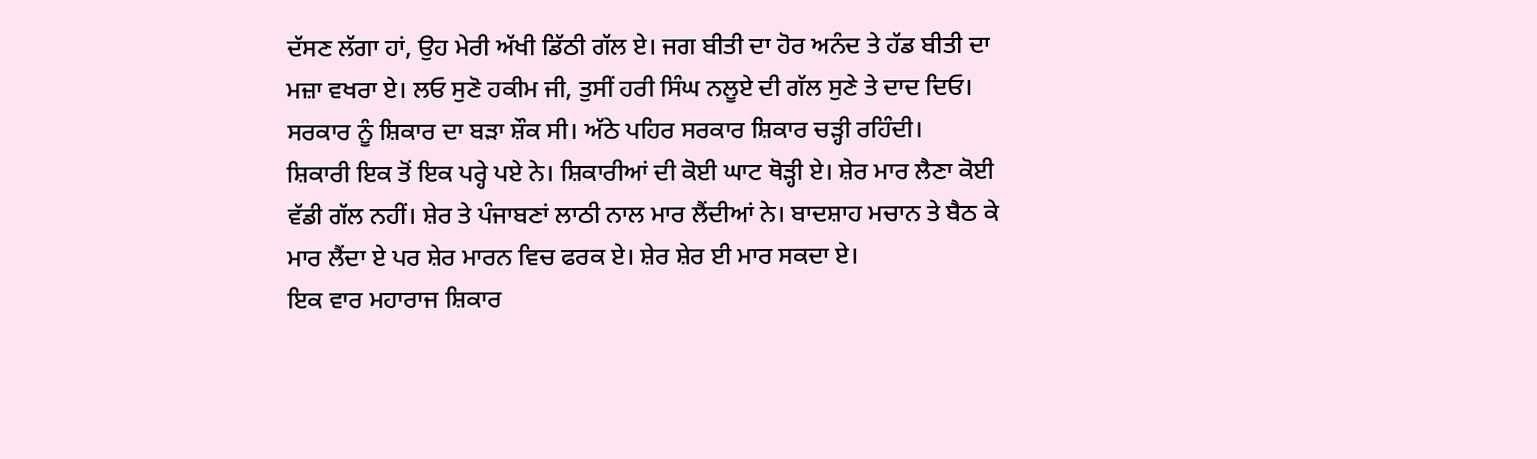ਦੱਸਣ ਲੱਗਾ ਹਾਂ, ਉਹ ਮੇਰੀ ਅੱਖੀ ਡਿੱਠੀ ਗੱਲ ਏ। ਜਗ ਬੀਤੀ ਦਾ ਹੋਰ ਅਨੰਦ ਤੇ ਹੱਡ ਬੀਤੀ ਦਾ ਮਜ਼ਾ ਵਖਰਾ ਏ। ਲਓ ਸੁਣੋ ਹਕੀਮ ਜੀ, ਤੁਸੀਂ ਹਰੀ ਸਿੰਘ ਨਲੂਏ ਦੀ ਗੱਲ ਸੁਣੇ ਤੇ ਦਾਦ ਦਿਓ।
ਸਰਕਾਰ ਨੂੰ ਸ਼ਿਕਾਰ ਦਾ ਬੜਾ ਸ਼ੌਕ ਸੀ। ਅੱਠੇ ਪਹਿਰ ਸਰਕਾਰ ਸ਼ਿਕਾਰ ਚੜ੍ਹੀ ਰਹਿੰਦੀ।
ਸ਼ਿਕਾਰੀ ਇਕ ਤੋਂ ਇਕ ਪਰ੍ਹੇ ਪਏ ਨੇ। ਸ਼ਿਕਾਰੀਆਂ ਦੀ ਕੋਈ ਘਾਟ ਥੋੜ੍ਹੀ ਏ। ਸ਼ੇਰ ਮਾਰ ਲੈਣਾ ਕੋਈ ਵੱਡੀ ਗੱਲ ਨਹੀਂ। ਸ਼ੇਰ ਤੇ ਪੰਜਾਬਣਾਂ ਲਾਠੀ ਨਾਲ ਮਾਰ ਲੈਂਦੀਆਂ ਨੇ। ਬਾਦਸ਼ਾਹ ਮਚਾਨ ਤੇ ਬੈਠ ਕੇ ਮਾਰ ਲੈਂਦਾ ਏ ਪਰ ਸ਼ੇਰ ਮਾਰਨ ਵਿਚ ਫਰਕ ਏ। ਸ਼ੇਰ ਸ਼ੇਰ ਈ ਮਾਰ ਸਕਦਾ ਏ।
ਇਕ ਵਾਰ ਮਹਾਰਾਜ ਸ਼ਿਕਾਰ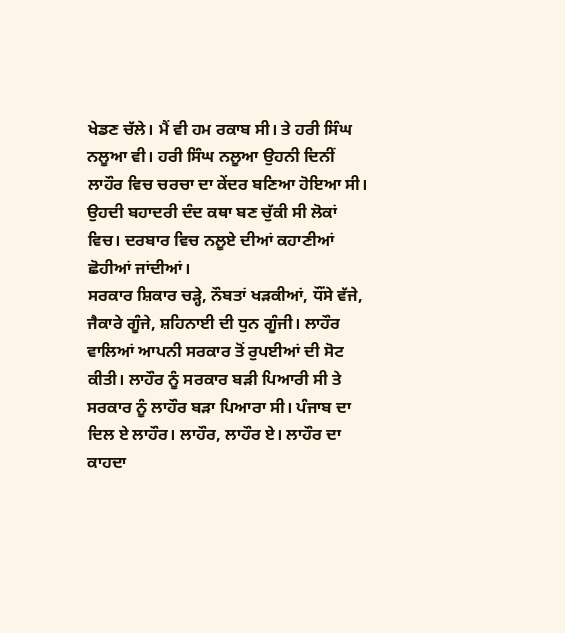ਖੇਡਣ ਚੱਲੇ। ਮੈਂ ਵੀ ਹਮ ਰਕਾਬ ਸੀ। ਤੇ ਹਰੀ ਸਿੰਘ ਨਲੂਆ ਵੀ। ਹਰੀ ਸਿੰਘ ਨਲੂਆ ਉਹਨੀ ਦਿਨੀਂ ਲਾਹੌਰ ਵਿਚ ਚਰਚਾ ਦਾ ਕੇਂਦਰ ਬਣਿਆ ਹੋਇਆ ਸੀ। ਉਹਦੀ ਬਹਾਦਰੀ ਦੰਦ ਕਥਾ ਬਣ ਚੁੱਕੀ ਸੀ ਲੋਕਾਂ ਵਿਚ। ਦਰਬਾਰ ਵਿਚ ਨਲੂਏ ਦੀਆਂ ਕਹਾਣੀਆਂ ਛੋਹੀਆਂ ਜਾਂਦੀਆਂ।
ਸਰਕਾਰ ਸ਼ਿਕਾਰ ਚੜ੍ਹੇ, ਨੌਬਤਾਂ ਖੜਕੀਆਂ, ਧੌਂਸੇ ਵੱਜੇ, ਜੈਕਾਰੇ ਗੂੰਜੇ, ਸ਼ਹਿਨਾਈ ਦੀ ਧੁਨ ਗੂੰਜੀ। ਲਾਹੌਰ ਵਾਲਿਆਂ ਆਪਨੀ ਸਰਕਾਰ ਤੋਂ ਰੁਪਈਆਂ ਦੀ ਸੋਟ ਕੀਤੀ। ਲਾਹੌਰ ਨੂੰ ਸਰਕਾਰ ਬੜੀ ਪਿਆਰੀ ਸੀ ਤੇ ਸਰਕਾਰ ਨੂੰ ਲਾਹੌਰ ਬੜਾ ਪਿਆਰਾ ਸੀ। ਪੰਜਾਬ ਦਾ ਦਿਲ ਏ ਲਾਹੌਰ। ਲਾਹੌਰ, ਲਾਹੌਰ ਏ। ਲਾਹੌਰ ਦਾ ਕਾਹਦਾ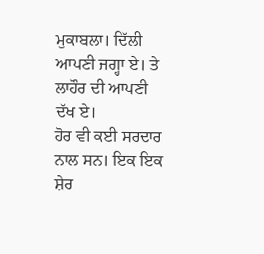ਮੁਕਾਬਲਾ। ਦਿੱਲੀ ਆਪਣੀ ਜਗ੍ਹਾ ਏ। ਤੇ ਲਾਹੌਰ ਦੀ ਆਪਣੀ ਦੱਖ ਏ।
ਹੋਰ ਵੀ ਕਈ ਸਰਦਾਰ ਨਾਲ ਸਨ। ਇਕ ਇਕ ਸ਼ੇਰ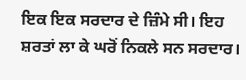ਇਕ ਇਕ ਸਰਦਾਰ ਦੇ ਜ਼ਿੰਮੇ ਸੀ। ਇਹ ਸ਼ਰਤਾਂ ਲਾ ਕੇ ਘਰੋਂ ਨਿਕਲੇ ਸਨ ਸਰਦਾਰ।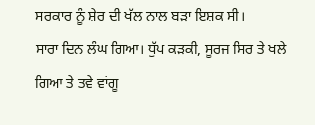ਸਰਕਾਰ ਨੂੰ ਸ਼ੇਰ ਦੀ ਖੱਲ ਨਾਲ ਬੜਾ ਇਸ਼ਕ ਸੀ।
ਸਾਰਾ ਦਿਨ ਲੰਘ ਗਿਆ। ਧੁੱਪ ਕੜਕੀ, ਸੂਰਜ ਸਿਰ ਤੇ ਖਲੇ ਗਿਆ ਤੇ ਤਵੇ ਵਾਂਗੂ